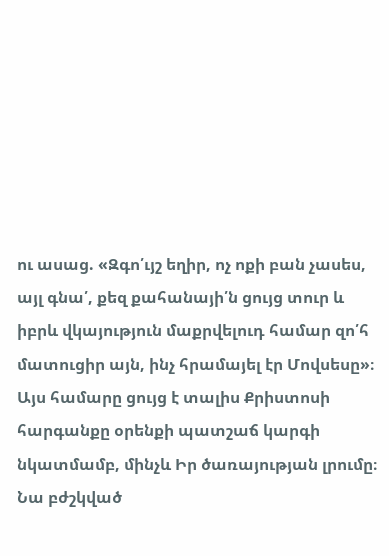ու ասաց. «Զգո՛ւյշ եղիր, ոչ ոքի բան չասես, այլ գնա՛, քեզ քահանայի՛ն ցույց տուր և իբրև վկայություն մաքրվելուդ համար զո՛հ մատուցիր այն, ինչ հրամայել էր Մովսեսը»։
Այս համարը ցույց է տալիս Քրիստոսի հարգանքը օրենքի պատշաճ կարգի նկատմամբ, մինչև Իր ծառայության լրումը։ Նա բժշկված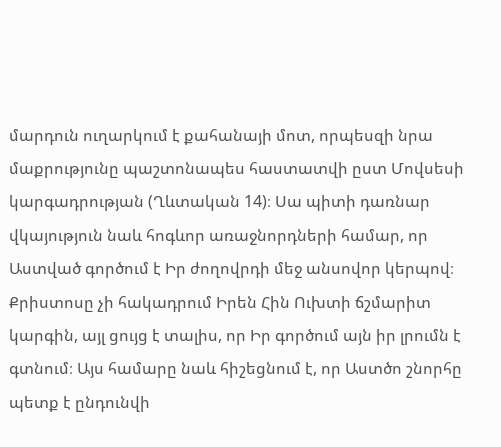մարդուն ուղարկում է քահանայի մոտ, որպեսզի նրա մաքրությունը պաշտոնապես հաստատվի ըստ Մովսեսի կարգադրության (Ղևտական 14)։ Սա պիտի դառնար վկայություն նաև հոգևոր առաջնորդների համար, որ Աստված գործում է Իր ժողովրդի մեջ անսովոր կերպով։ Քրիստոսը չի հակադրում Իրեն Հին Ուխտի ճշմարիտ կարգին, այլ ցույց է տալիս, որ Իր գործում այն իր լրումն է գտնում։ Այս համարը նաև հիշեցնում է, որ Աստծո շնորհը պետք է ընդունվի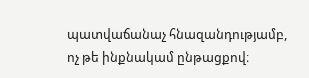պատվաճանաչ հնազանդությամբ, ոչ թե ինքնակամ ընթացքով։